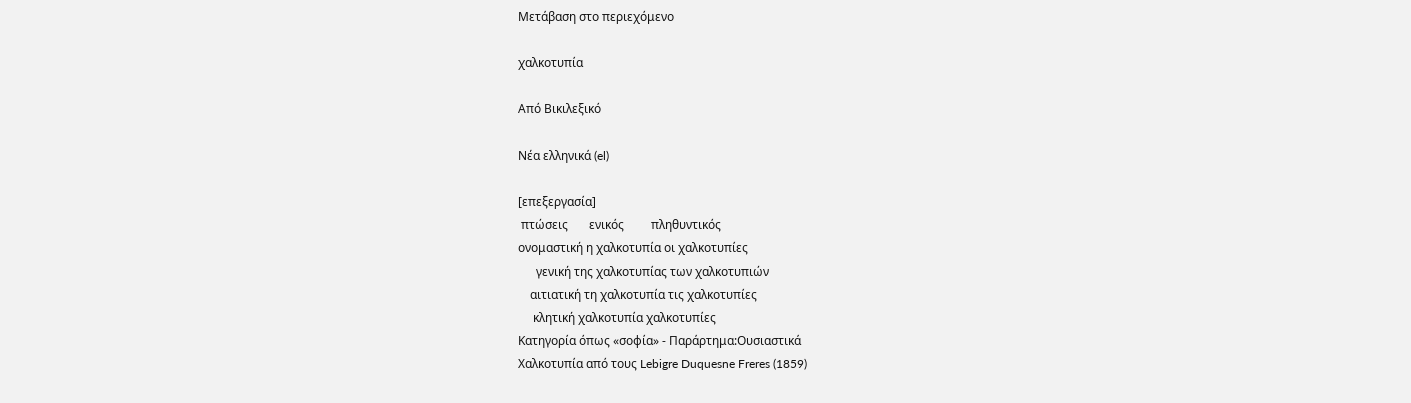Μετάβαση στο περιεχόμενο

χαλκοτυπία

Από Βικιλεξικό

Νέα ελληνικά (el)

[επεξεργασία]
 πτώσεις       ενικός         πληθυντικός
ονομαστική η χαλκοτυπία οι χαλκοτυπίες
      γενική της χαλκοτυπίας των χαλκοτυπιών
    αιτιατική τη χαλκοτυπία τις χαλκοτυπίες
     κλητική χαλκοτυπία χαλκοτυπίες
Κατηγορία όπως «σοφία» - Παράρτημα:Ουσιαστικά
Χαλκοτυπία από τους Lebigre Duquesne Freres (1859)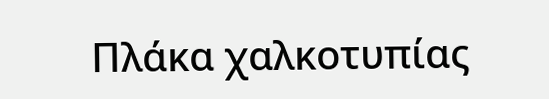Πλάκα χαλκοτυπίας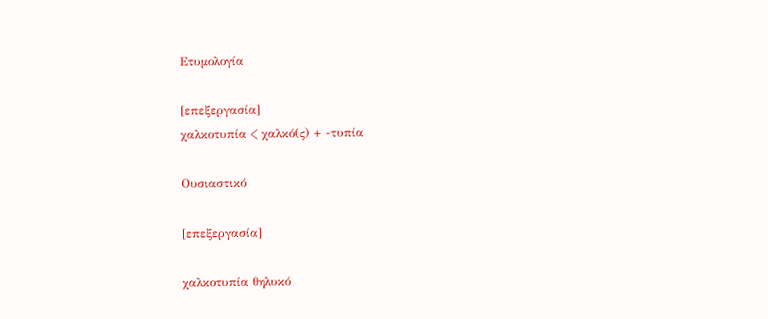Ετυμολογία

[επεξεργασία]
χαλκοτυπία < χαλκό(ς) + -τυπία

Ουσιαστικό

[επεξεργασία]

χαλκοτυπία θηλυκό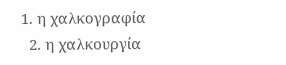1. η χαλκογραφία
  2. η χαλκουργία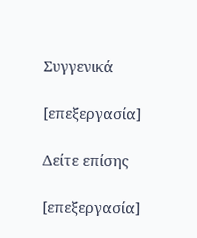Συγγενικά

[επεξεργασία]

Δείτε επίσης

[επεξεργασία]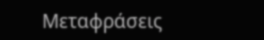Μεταφράσεις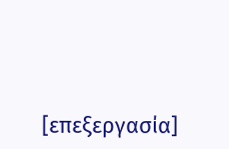[επεξεργασία]